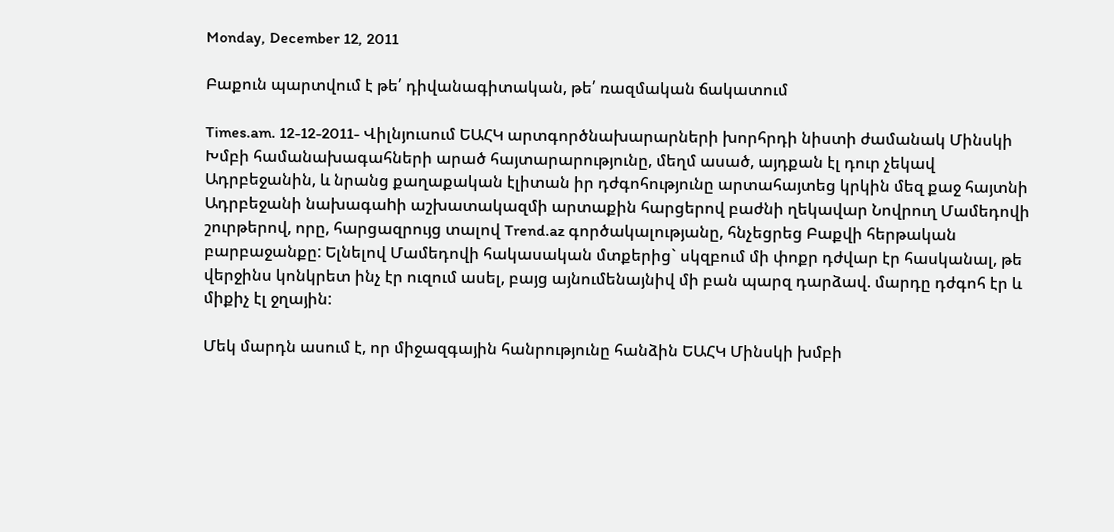Monday, December 12, 2011

Բաքուն պարտվում է թե՛ դիվանագիտական, թե՛ ռազմական ճակատում

Times.am. 12-12-2011- Վիլնյուսում ԵԱՀԿ արտգործնախարարների խորհրդի նիստի ժամանակ Մինսկի Խմբի համանախագահների արած հայտարարությունը, մեղմ ասած, այդքան էլ դուր չեկավ Ադրբեջանին, և նրանց քաղաքական էլիտան իր դժգոհությունը արտահայտեց կրկին մեզ քաջ հայտնի Ադրբեջանի նախագաhի աշխատակազմի արտաքին հարցերով բաժնի ղեկավար Նովրուղ Մամեդովի շուրթերով, որը, հարցազրույց տալով Trend.az գործակալությանը, հնչեցրեց Բաքվի հերթական բարբաջանքը: Ելնելով Մամեդովի հակասական մտքերից` սկզբում մի փոքր դժվար էր հասկանալ, թե վերջինս կոնկրետ ինչ էր ուզում ասել, բայց այնումենայնիվ մի բան պարզ դարձավ. մարդը դժգոհ էր և միքիչ էլ ջղային:

Մեկ մարդն ասում է, որ միջազգային հանրությունը հանձին ԵԱՀԿ Մինսկի խմբի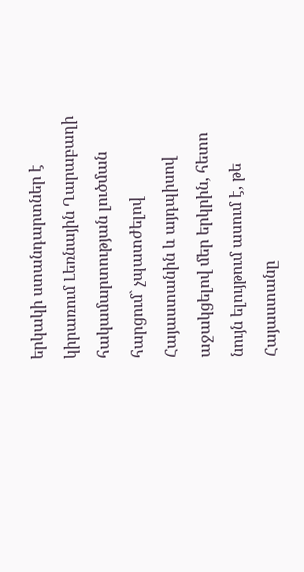երկակի ստանդարտներ է կիրառում Լեռնային Ղարաբաղի հակամարտության լուծման հարցում` չպատժելով Հայաստանին և այդպիսով աջակցելով մեր երկրին, հետո նույն ելույթում ասում է, թե Հայաստանը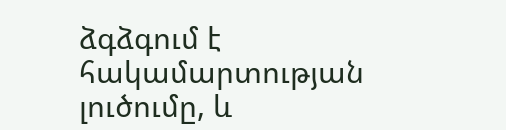ձգձգում է հակամարտության լուծումը, և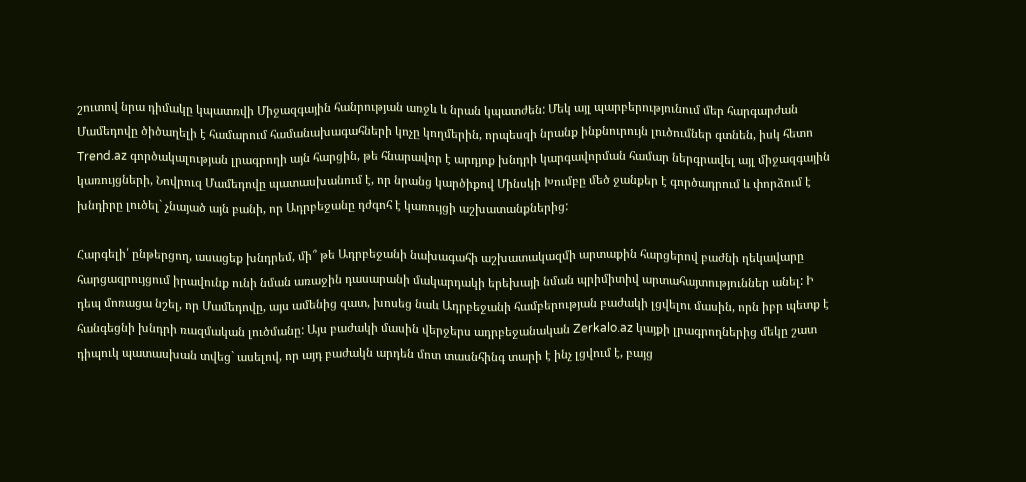շուտով նրա դիմակը կպատռվի Միջազգային հանրության առջև և նրան կպատժեն: Մեկ այլ պարբերությունում մեր հարգարժան Մամեդովը ծիծաղելի է համարում համանախագահների կոչը կողմերին, որպեսզի նրանք ինքնուրույն լուծումներ գտնեն, իսկ հետո Trend.az գործակալության լրագրողի այն հարցին, թե հնարավոր է արդյոք խնդրի կարգավորման համար ներգրավել այլ միջազգային կառույցների, Նովրուզ Մամեդովը պատասխանում է, որ նրանց կարծիքով Մինսկի Խումբը մեծ ջանքեր է գործադրում և փորձում է խնդիրը լուծել` չնայած այն բանի, որ Ադրբեջանը դժգոհ է կառույցի աշխատանքներից:

Հարգելի՛ ընթերցող, ասացեք խնդրեմ, մի՞ թե Ադրբեջանի նախագահի աշխատակազմի արտաքին հարցերով բաժնի ղեկավարը հարցազրույցում իրավունք ունի նման առաջին դասարանի մակարդակի երեխայի նման պրիմիտիվ արտահայտություններ անել: Ի դեպ մոռացա նշել, որ Մամեդովը, այս ամենից զատ, խոսեց նաև Ադրբեջանի համբերության բաժակի լցվելու մասին, որն իբր պետք է հանգեցնի խնդրի ռազմական լուծմանը: Այս բաժակի մասին վերջերս ադրբեջանական Zerkalo.az կայքի լրագրողներից մեկը շատ դիպուկ պատասխան տվեց` ասելով, որ այդ բաժակն արդեն մոտ տասնհինգ տարի է ինչ լցվում է, բայց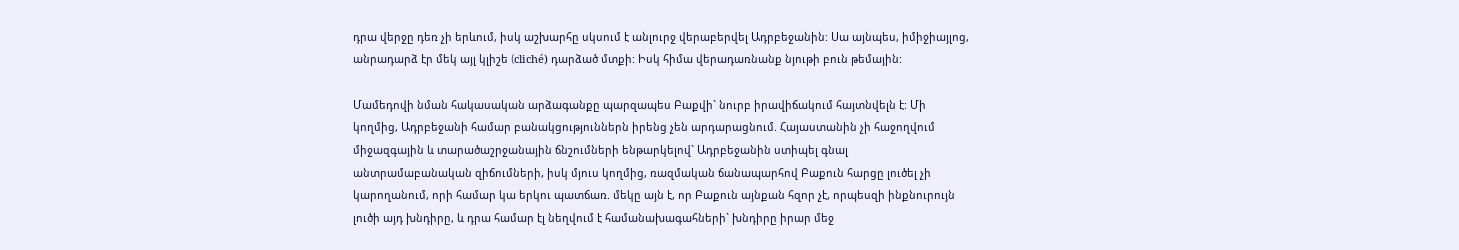դրա վերջը դեռ չի երևում, իսկ աշխարհը սկսում է անլուրջ վերաբերվել Ադրբեջանին: Սա այնպես, իմիջիայլոց, անրադարձ էր մեկ այլ կլիշե (cliché) դարձած մտքի: Իսկ հիմա վերադառնանք նյութի բուն թեմային:

Մամեդովի նման հակասական արձագանքը պարզապես Բաքվի` նուրբ իրավիճակում հայտնվելն է: Մի կողմից, Ադրբեջանի համար բանակցություններն իրենց չեն արդարացնում. Հայաստանին չի հաջողվում միջազգային և տարածաշրջանային ճնշումների ենթարկելով` Ադրբեջանին ստիպել գնալ անտրամաբանական զիճումների, իսկ մյուս կողմից, ռազմական ճանապարհով Բաքուն հարցը լուծել չի կարողանում, որի համար կա երկու պատճառ. մեկը այն է, որ Բաքուն այնքան հզոր չէ, որպեսզի ինքնուրույն լուծի այդ խնդիրը, և դրա համար էլ նեղվում է համանախագահների` խնդիրը իրար մեջ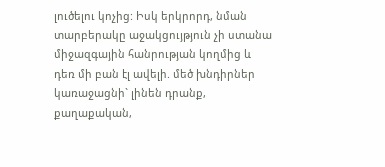լուծելու կոչից: Իսկ երկրորդ, նման տարբերակը աջակցույթյուն չի ստանա միջազգային հանրության կողմից և դեռ մի բան էլ ավելի. մեծ խնդիրներ կառաջացնի` լինեն դրանք, քաղաքական,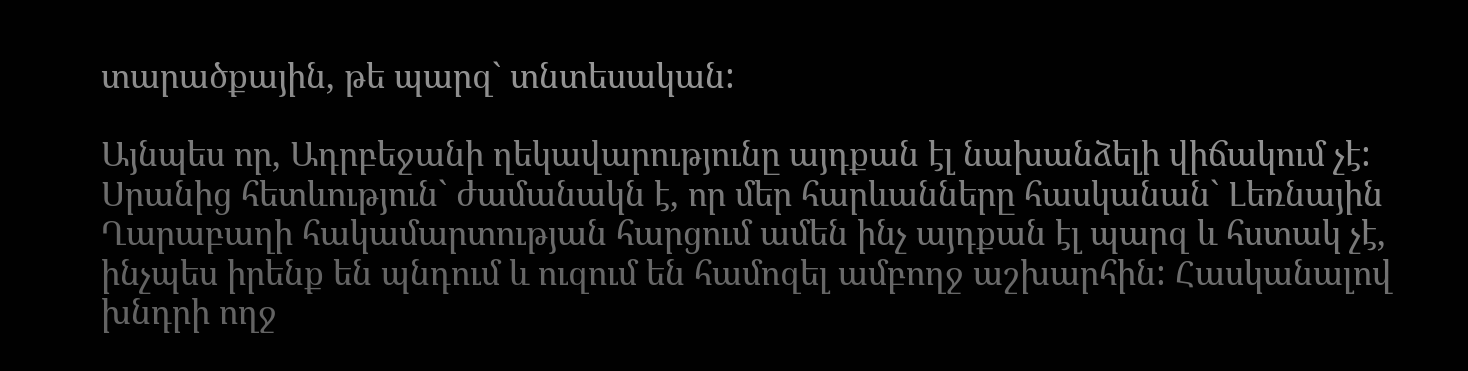տարածքային, թե պարզ` տնտեսական:

Այնպես որ, Ադրբեջանի ղեկավարությունը այդքան էլ նախանձելի վիճակում չէ: Սրանից հետևություն` ժամանակն է, որ մեր հարևանները հասկանան` Լեռնային Ղարաբաղի հակամարտության հարցում ամեն ինչ այդքան էլ պարզ և հստակ չէ, ինչպես իրենք են պնդում և ուզում են համոզել ամբողջ աշխարհին: Հասկանալով խնդրի ողջ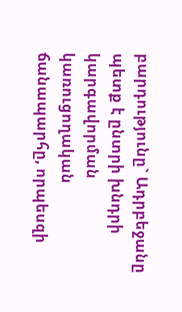բարդությունը` Ադրբեջանը պետք է ընտրի խնդրի կարգավորման կառուցողական ճանապարհը, որպեսզի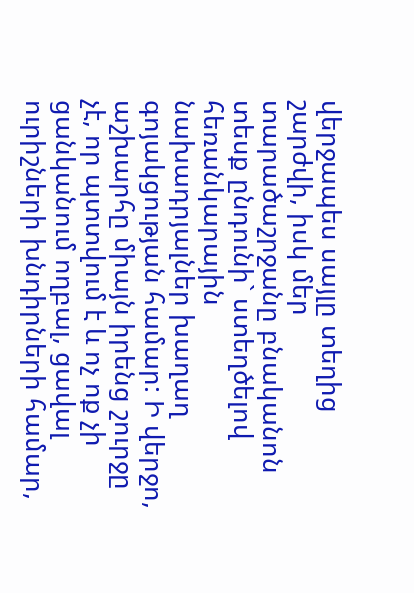վերջապես սայլը տեղից շարժվի, իսկ մեր տարածաշրջանը բնականոն տեսք ընդունի` ստեղծելով հեռանկարային նախադրյալներ խաղաղ գոյակցության համար: Ի վերջո, աշխարհը միայն իրենց շուրջը չէ, որ պտտվում է և ոչ ոք չի ցանկանում ողբալ, ցավալ ուրիշների խնդիրների համար,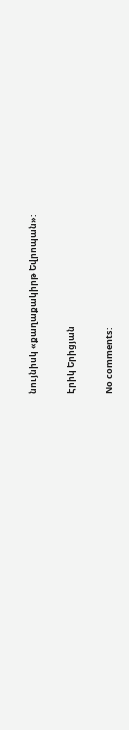նույնիսկ «քաղաքակիրթ Եվրոպան»:

Էրիկ Երիցյան

No comments: